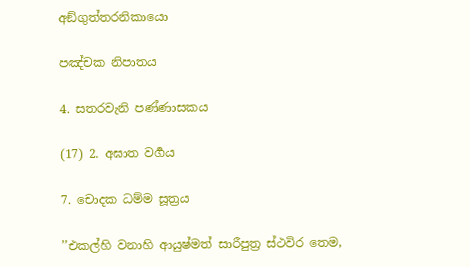අඞ්ගුත්තරනිකායො

පඤ්චක නිපාතය

4. සතරවැනි පණ්ණාසකය

(17) 2. අඝාත වර්‍ගය

7. චොදක ධම්ම සූත්‍රය

’’එකල්හි වනාහි ආයුෂ්මත් සාරීපුත්‍ර ස්ථවිර තෙම,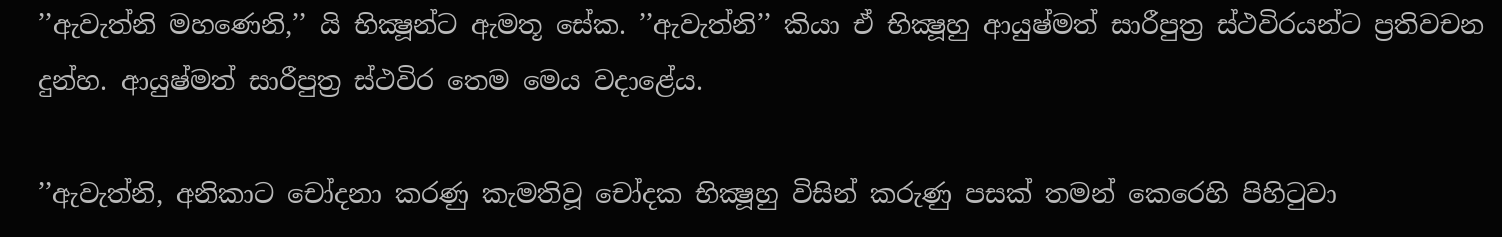’’ඇවැත්නි මහණෙනි,’’ යි භික්‍ෂූන්ට ඇමතූ සේක. ’’ඇවැත්නි’’ කියා ඒ භික්‍ෂූහු ආයුෂ්මත් සාරීපුත්‍ර ස්ථවිරයන්ට ප්‍රතිවචන දුන්හ. ආයුෂ්මත් සාරීපුත්‍ර ස්ථවිර තෙම මෙය වදාළේය.

’’ඇවැත්නි, අනිකාට චෝදනා කරණු කැමතිවූ චෝදක භික්‍ෂූහු විසින් කරුණු පසක් තමන් කෙරෙහි පිහිටුවා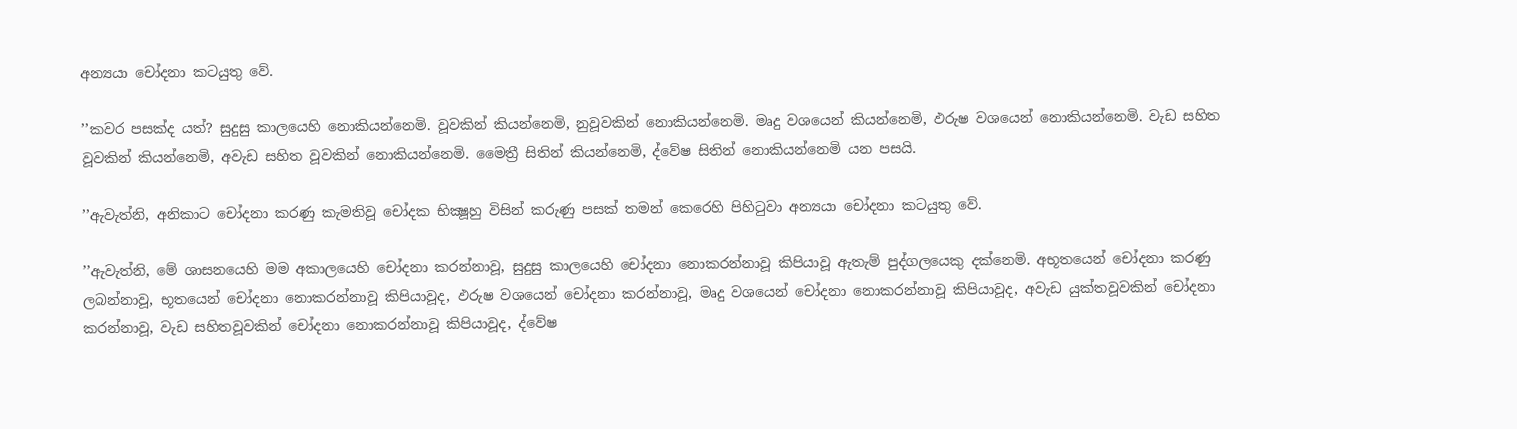අන්‍යයා චෝදනා කටයුතු වේ.

’’කවර පසක්ද යත්? සුදුසු කාලයෙහි නොකියන්නෙමි. වූවකින් කියන්නෙමි, නුවූවකින් නොකියන්නෙමි. මෘදු වශයෙන් කියන්නෙමි, ඵරුෂ වශයෙන් නොකියන්නෙමි. වැඩ සහිත වූවකින් කියන්නෙමි, අවැඩ සහිත වූවකින් නොකියන්නෙමි. මෛත්‍රී සිතින් කියන්නෙමි, ද්වේෂ සිතින් නොකියන්නෙමි යන පසයි.

’’ඇවැත්නි, අනිකාට චෝදනා කරණු කැමතිවූ චෝදක භික්‍ෂූහු විසින් කරුණු පසක් තමන් කෙරෙහි පිහිටුවා අන්‍යයා චෝදනා කටයුතු වේ.

’’ඇවැත්නි, මේ ශාසනයෙහි මම අකාලයෙහි චෝදනා කරන්නාවූ, සුදුසු කාලයෙහි චෝදනා නොකරන්නාවූ කිපියාවූ ඇතැම් පුද්ගලයෙකු දක්නෙමි. අභූතයෙන් චෝදනා කරණු ලබන්නාවූ, භූතයෙන් චෝදනා නොකරන්නාවූ කිපියාවූද, ඵරුෂ වශයෙන් චෝදනා කරන්නාවූ, මෘදු වශයෙන් චෝදනා නොකරන්නාවූ කිපියාවූද, අවැඩ යුක්තවූවකින් චෝදනා කරන්නාවූ, වැඩ සහිතවූවකින් චෝදනා නොකරන්නාවූ කිපියාවූද, ද්වේෂ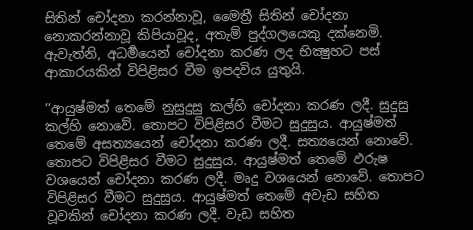සිතින් චෝදනා කරන්නාවූ, මෛත්‍රී සිතින් චෝදනා නොකරන්නාවූ කිපියාවූද, අතැම් පුද්ගලයෙකු දක්නෙමි. ඇවැත්නි, අධර්‍මයෙන් චෝදනා කරණ ලද භික්‍ෂුහට පස් ආකාරයකින් විපිළිසර වීම ඉපදවිය යුතුයි.

’’ආයුෂ්මත් තෙමේ නුසුදුසු කල්හි චෝදනා කරණ ලදී. සුදුසු කල්හි නොවේ. තොපට විපිළිසර වීමට සුදුසුය. ආයුෂ්මත් තෙමේ අසත්‍යයෙන් චෝදනා කරණ ලදී. සත්‍යයෙන් නොවේ. තොපට විපිළිසර වීමට සුදුසුය. ආයුෂ්මත් තෙමේ ඵරුෂ වශයෙන් චෝදනා කරණ ලදී. මෘදු වශයෙන් නොවේ. තොපට විපිළිසර වීමට සුදුසුය. ආයුෂ්මත් තෙමේ අවැඩ සහිත වූවකින් චෝදනා කරණ ලදී. වැඩ සහිත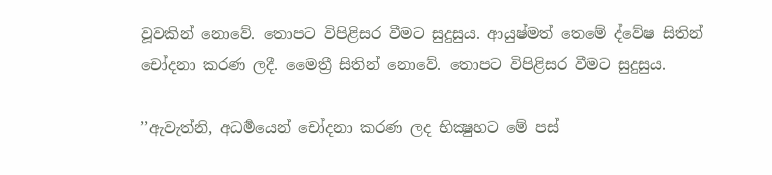වූවකින් නොවේ. තොපට විපිළිසර වීමට සුදුසුය. ආයුෂ්මත් තෙමේ ද්වේෂ සිතින් චෝදනා කරණ ලදී. මෛත්‍රී සිතින් නොවේ. තොපට විපිළිසර වීමට සුදුසුය.

’’ඇවැත්නි, අධර්‍මයෙන් චෝදනා කරණ ලද භික්‍ෂුහට මේ පස්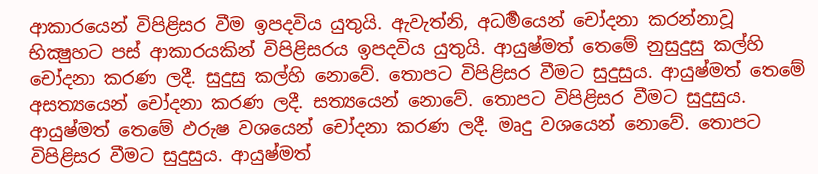ආකාරයෙන් විපිළිසර වීම ඉපදවිය යුතුයි. ඇවැත්නි, අධර්‍මයෙන් චෝදනා කරන්නාවූ භික්‍ෂුහට පස් ආකාරයකින් විපිළිසරය ඉපදවිය යුතුයි. ආයුෂ්මත් තෙමේ නුසුදුසු කල්හි චෝදනා කරණ ලදී. සුදුසු කල්හි නොවේ. තොපට විපිළිසර වීමට සුදුසුය. ආයුෂ්මත් තෙමේ අසත්‍යයෙන් චෝදනා කරණ ලදී. සත්‍යයෙන් නොවේ. තොපට විපිළිසර වීමට සුදුසුය. ආයුෂ්මත් තෙමේ ඵරුෂ වශයෙන් චෝදනා කරණ ලදී. මෘදු වශයෙන් නොවේ. තොපට විපිළිසර වීමට සුදුසුය. ආයුෂ්මත්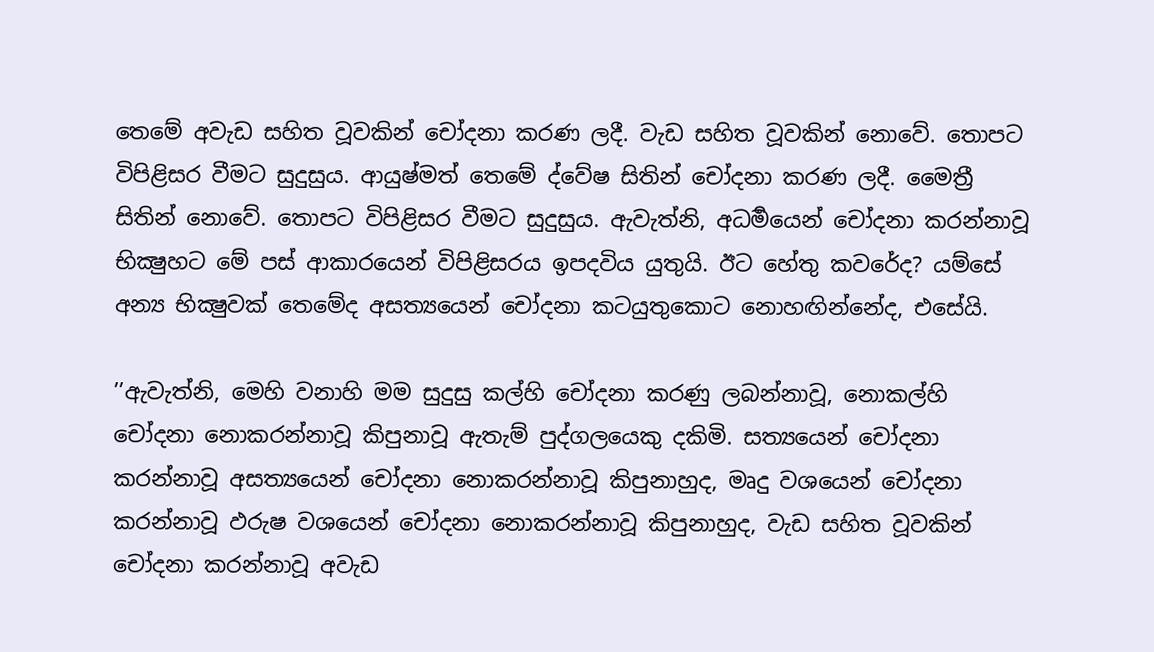තෙමේ අවැඩ සහිත වූවකින් චෝදනා කරණ ලදී. වැඩ සහිත වූවකින් නොවේ. තොපට විපිළිසර වීමට සුදුසුය. ආයුෂ්මත් තෙමේ ද්වේෂ සිතින් චෝදනා කරණ ලදී. මෛත්‍රී සිතින් නොවේ. තොපට විපිළිසර වීමට සුදුසුය. ඇවැත්නි, අධර්‍මයෙන් චෝදනා කරන්නාවූ භික්‍ෂුහට මේ පස් ආකාරයෙන් විපිළිසරය ඉපදවිය යුතුයි. ඊට හේතු කවරේද? යම්සේ අන්‍ය භික්‍ෂුවක් තෙමේද අසත්‍යයෙන් චෝදනා කටයුතුකොට නොහඟින්නේද, එසේයි.

’’ඇවැත්නි, මෙහි වනාහි මම සුදුසු කල්හි චෝදනා කරණු ලබන්නාවූ, නොකල්හි චෝදනා නොකරන්නාවූ කිපුනාවූ ඇතැම් පුද්ගලයෙකු දකිමි. සත්‍යයෙන් චෝදනා කරන්නාවූ අසත්‍යයෙන් චෝදනා නොකරන්නාවූ කිපුනාහුද, මෘදු වශයෙන් චෝදනා කරන්නාවූ ඵරුෂ වශයෙන් චෝදනා නොකරන්නාවූ කිපුනාහුද, වැඩ සහිත වූවකින් චෝදනා කරන්නාවූ අවැඩ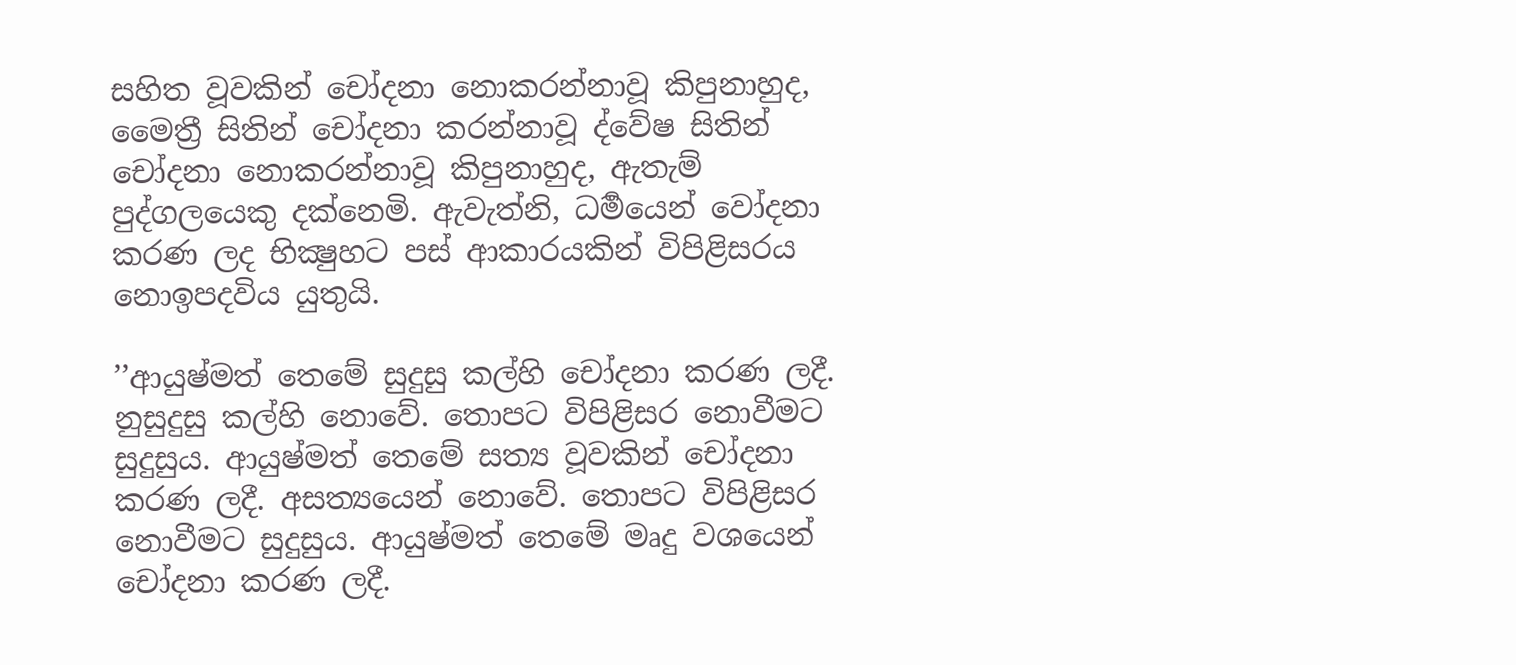සහිත වූවකින් චෝදනා නොකරන්නාවූ කිපුනාහුද, මෛත්‍රී සිතින් චෝදනා කරන්නාවූ ද්වේෂ සිතින් චෝදනා නොකරන්නාවූ කිපුනාහුද, ඇතැම් පුද්ගලයෙකු දක්නෙමි. ඇවැත්නි, ධර්‍මයෙන් වෝදනා කරණ ලද භික්‍ෂුහට පස් ආකාරයකින් විපිළිසරය නොඉපදවිය යුතුයි.

’’ආයුෂ්මත් තෙමේ සුදුසු කල්හි චෝදනා කරණ ලදී. නුසුදුසු කල්හි නොවේ. තොපට විපිළිසර නොවීමට සුදුසුය. ආයුෂ්මත් තෙමේ සත්‍ය වූවකින් චෝදනා කරණ ලදී. අසත්‍යයෙන් නොවේ. තොපට විපිළිසර නොවීමට සුදුසුය. ආයුෂ්මත් තෙමේ මෘදු වශයෙන් චෝදනා කරණ ලදී.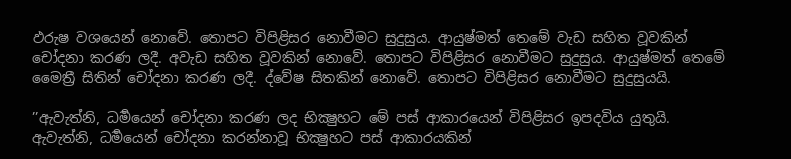ඵරුෂ වශයෙන් නොවේ. තොපට විපිළිසර නොවීමට සුදුසුය. ආයුෂ්මත් තෙමේ වැඩ සහිත වූවකින් චෝදනා කරණ ලදී. අවැඩ සහිත වූවකින් නොවේ. තොපට විපිළිසර නොවීමට සුදුසුය. ආයුෂ්මත් තෙමේ මෛත්‍රී සිතින් චෝදනා කරණ ලදී. ද්වේෂ සිතකින් නොවේ. තොපට විපිළිසර නොවීමට සුදුසුයයි.

’’ඇවැත්නි, ධර්‍මයෙන් චෝදනා කරණ ලද භික්‍ෂුහට මේ පස් ආකාරයෙන් විපිළිසර ඉපදවිය යුතුයි. ඇවැත්නි, ධර්‍මයෙන් චෝදනා කරන්නාවූ භික්‍ෂුහට පස් ආකාරයකින්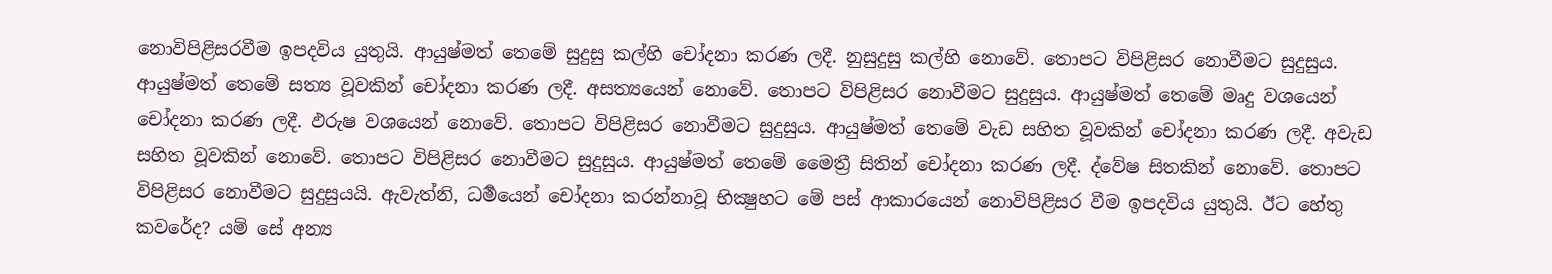නොවිපිළිසරවීම ඉපදවිය යුතුයි. ආයුෂ්මත් තෙමේ සුදුසු කල්හි චෝදනා කරණ ලදී. නුසුදුසු කල්හි නොවේ. තොපට විපිළිසර නොවීමට සුදුසුය. ආයුෂ්මත් තෙමේ සත්‍ය වූවකින් චෝදනා කරණ ලදී. අසත්‍යයෙන් නොවේ. තොපට විපිළිසර නොවීමට සුදුසුය. ආයුෂ්මත් තෙමේ මෘදු වශයෙන් චෝදනා කරණ ලදී. ඵරුෂ වශයෙන් නොවේ. තොපට විපිළිසර නොවීමට සුදුසුය. ආයුෂ්මත් තෙමේ වැඩ සහිත වූවකින් චෝදනා කරණ ලදී. අවැඩ සහිත වූවකින් නොවේ. තොපට විපිළිසර නොවීමට සුදුසුය. ආයුෂ්මත් තෙමේ මෛත්‍රී සිතින් චෝදනා කරණ ලදී. ද්වේෂ සිතකින් නොවේ. තොපට විපිළිසර නොවීමට සුදුසුයයි. ඇවැත්නි, ධර්‍මයෙන් චෝදනා කරන්නාවූ භික්‍ෂුහට මේ පස් ආකාරයෙන් නොවිපිළිසර වීම ඉපදවිය යුතුයි. ඊට හේතු කවරේද? යම් සේ අන්‍ය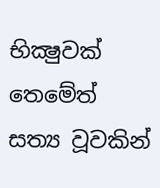භික්‍ෂුවක් තෙමේත් සත්‍ය වූවකින්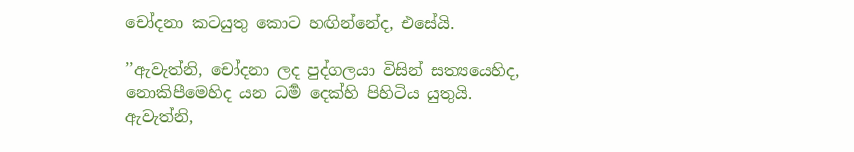චෝදනා කටයුතු කොට හඟින්නේද, එසේයි.

’’ඇවැත්නි, චෝදනා ලද පුද්ගලයා විසින් සත්‍යයෙහිද, නොකිපීමෙහිද යන ධර්‍ම දෙක්හි පිහිටිය යුතුයි. ඇවැත්නි,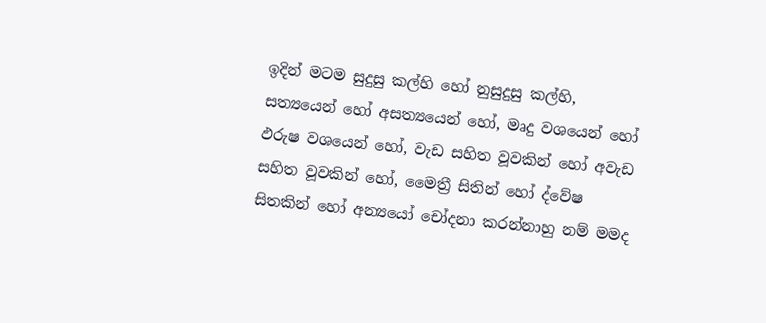ඉදින් මටම සුදුසු කල්හි හෝ නුසුදුසු කල්හි, සත්‍යයෙන් හෝ අසත්‍යයෙන් හෝ, මෘදු වශයෙන් හෝ ඵරුෂ වශයෙන් හෝ, වැඩ සහිත වූවකින් හෝ අවැඩ සහිත වූවකින් හෝ, මෛත්‍රී සිතින් හෝ ද්වේෂ සිතකින් හෝ අන්‍යයෝ චෝදනා කරන්නාහු නම් මමද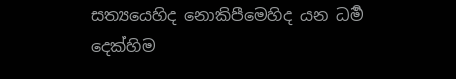සත්‍යයෙහිද නොකිපීමෙහිද යන ධර්‍ම දෙක්හිම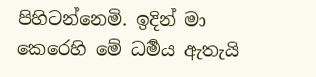පිහිටන්නෙමි. ඉදින් මා කෙරෙහි මේ ධර්‍මය ඇතැයි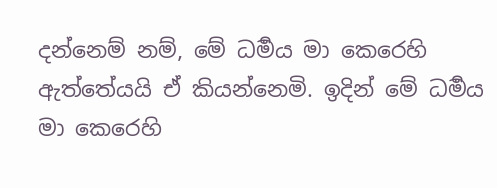දන්නෙම් නම්, මේ ධර්‍මය මා කෙරෙහි ඇත්තේයයි ඒ කියන්නෙමි. ඉදින් මේ ධර්‍මය මා කෙරෙහි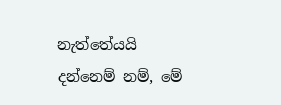නැත්තේයයි දන්නෙම් නම්, මේ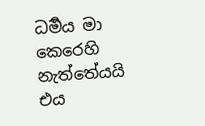ධර්‍මය මා කෙරෙහි නැත්තේයයි එය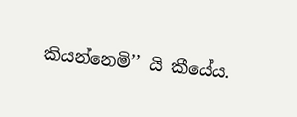කියන්නෙමි’’ යි කීයේය.